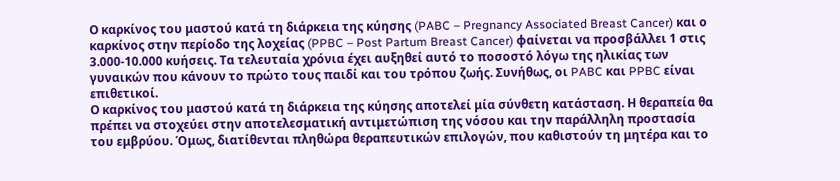Ο καρκίνος του μαστού κατά τη διάρκεια της κύησης (PABC – Pregnancy Associated Breast Cancer) και ο καρκίνος στην περίοδο της λοχείας (PPBC – Post Partum Breast Cancer) φαίνεται να προσβάλλει 1 στις 3.000-10.000 κυήσεις. Τα τελευταία χρόνια έχει αυξηθεί αυτό το ποσοστό λόγω της ηλικίας των γυναικών που κάνουν το πρώτο τους παιδί και του τρόπου ζωής. Συνήθως, οι PABC και PPBC είναι επιθετικοί.
Ο καρκίνος του μαστού κατά τη διάρκεια της κύησης αποτελεί μία σύνθετη κατάσταση. Η θεραπεία θα πρέπει να στοχεύει στην αποτελεσματική αντιμετώπιση της νόσου και την παράλληλη προστασία του εμβρύου. Όμως, διατίθενται πληθώρα θεραπευτικών επιλογών, που καθιστούν τη μητέρα και το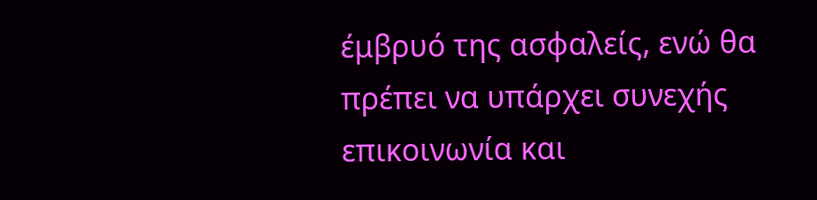έμβρυό της ασφαλείς, ενώ θα πρέπει να υπάρχει συνεχής επικοινωνία και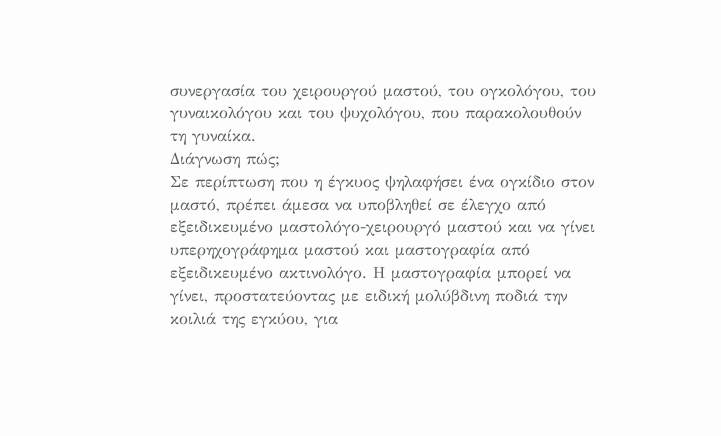συνεργασία του χειρουργού μαστού, του ογκολόγου, του γυναικολόγου και του ψυχολόγου, που παρακολουθούν τη γυναίκα.
Διάγνωση πώς;
Σε περίπτωση που η έγκυος ψηλαφήσει ένα ογκίδιο στον μαστό, πρέπει άμεσα να υποβληθεί σε έλεγχο από εξειδικευμένο μαστολόγο-χειρουργό μαστού και να γίνει υπερηχογράφημα μαστού και μαστογραφία από εξειδικευμένο ακτινολόγο. Η μαστογραφία μπορεί να γίνει, προστατεύοντας με ειδική μολύβδινη ποδιά την κοιλιά της εγκύου, για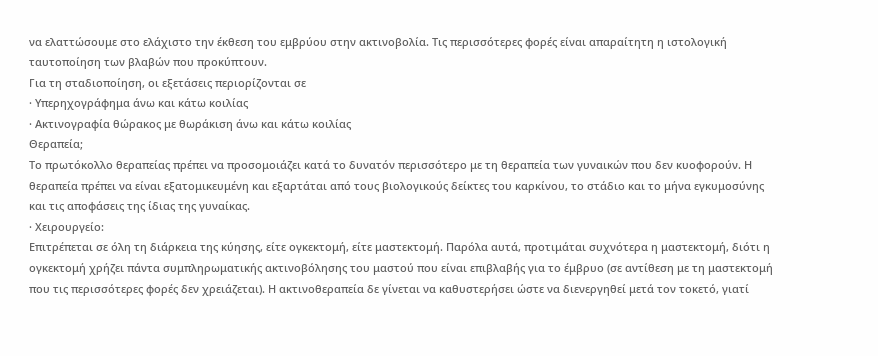να ελαττώσουμε στο ελάχιστο την έκθεση του εμβρύου στην ακτινοβολία. Τις περισσότερες φορές είναι απαραίτητη η ιστολογική ταυτοποίηση των βλαβών που προκύπτουν.
Για τη σταδιοποίηση, οι εξετάσεις περιορίζονται σε
· Υπερηχογράφημα άνω και κάτω κοιλίας
· Ακτινογραφία θώρακος με θωράκιση άνω και κάτω κοιλίας
Θεραπεία;
Το πρωτόκολλο θεραπείας πρέπει να προσομοιάζει κατά το δυνατόν περισσότερο με τη θεραπεία των γυναικών που δεν κυοφορούν. Η θεραπεία πρέπει να είναι εξατομικευμένη και εξαρτάται από τους βιολογικούς δείκτες του καρκίνου, το στάδιο και το μήνα εγκυμοσύνης και τις αποφάσεις της ίδιας της γυναίκας.
· Χειρουργείο:
Επιτρέπεται σε όλη τη διάρκεια της κύησης, είτε ογκεκτομή, είτε μαστεκτομή. Παρόλα αυτά, προτιμάται συχνότερα η μαστεκτομή, διότι η ογκεκτομή χρήζει πάντα συμπληρωματικής ακτινοβόλησης του μαστού που είναι επιβλαβής για το έμβρυο (σε αντίθεση με τη μαστεκτομή που τις περισσότερες φορές δεν χρειάζεται). Η ακτινοθεραπεία δε γίνεται να καθυστερήσει ώστε να διενεργηθεί μετά τον τοκετό, γιατί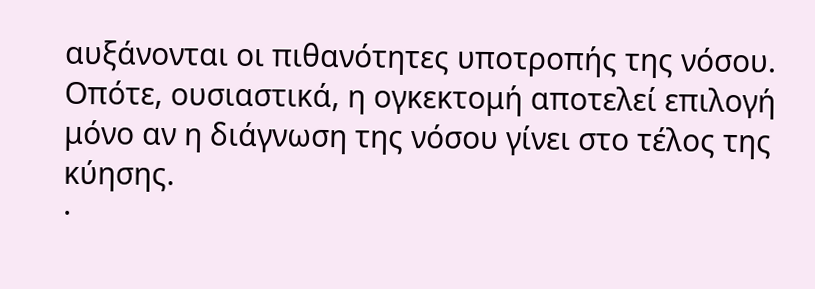αυξάνονται οι πιθανότητες υποτροπής της νόσου. Οπότε, ουσιαστικά, η ογκεκτομή αποτελεί επιλογή μόνο αν η διάγνωση της νόσου γίνει στο τέλος της κύησης.
·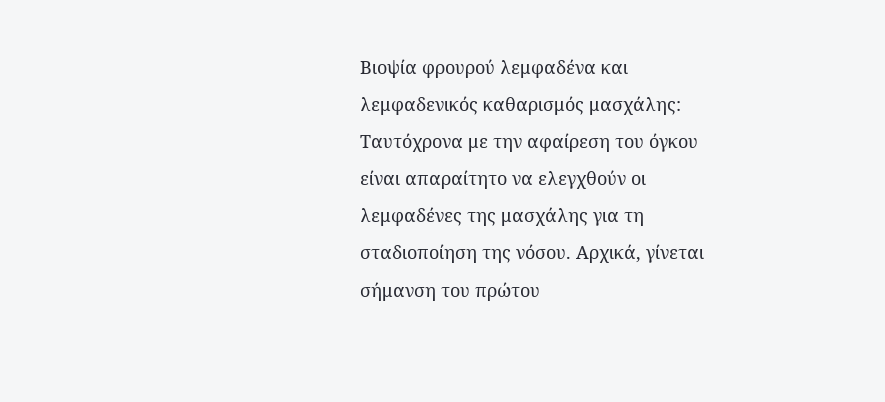Βιοψία φρουρού λεμφαδένα και λεμφαδενικός καθαρισμός μασχάλης:
Ταυτόχρονα με την αφαίρεση του όγκου είναι απαραίτητο να ελεγχθούν οι λεμφαδένες της μασχάλης για τη σταδιοποίηση της νόσου. Αρχικά, γίνεται σήμανση του πρώτου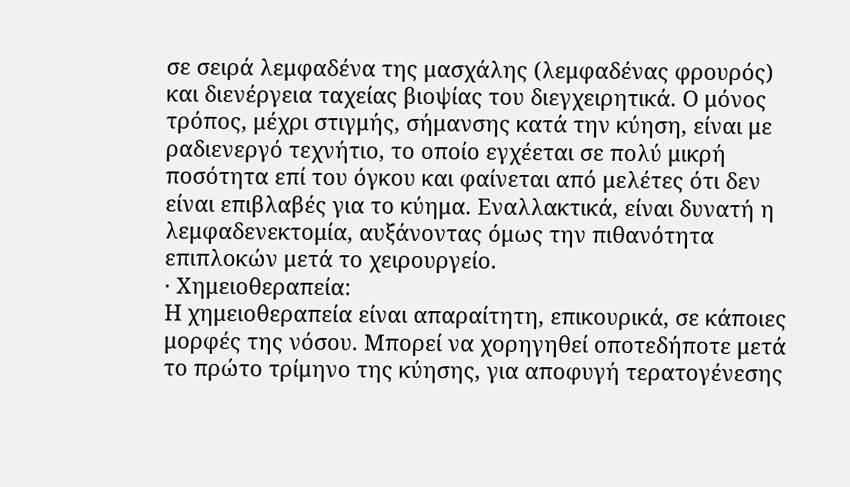σε σειρά λεμφαδένα της μασχάλης (λεμφαδένας φρουρός) και διενέργεια ταχείας βιοψίας του διεγχειρητικά. Ο μόνος τρόπος, μέχρι στιγμής, σήμανσης κατά την κύηση, είναι με ραδιενεργό τεχνήτιο, το οποίο εγχέεται σε πολύ μικρή ποσότητα επί του όγκου και φαίνεται από μελέτες ότι δεν είναι επιβλαβές για το κύημα. Εναλλακτικά, είναι δυνατή η λεμφαδενεκτομία, αυξάνοντας όμως την πιθανότητα επιπλοκών μετά το χειρουργείο.
· Χημειοθεραπεία:
Η χημειοθεραπεία είναι απαραίτητη, επικουρικά, σε κάποιες μορφές της νόσου. Μπορεί να χορηγηθεί οποτεδήποτε μετά το πρώτο τρίμηνο της κύησης, για αποφυγή τερατογένεσης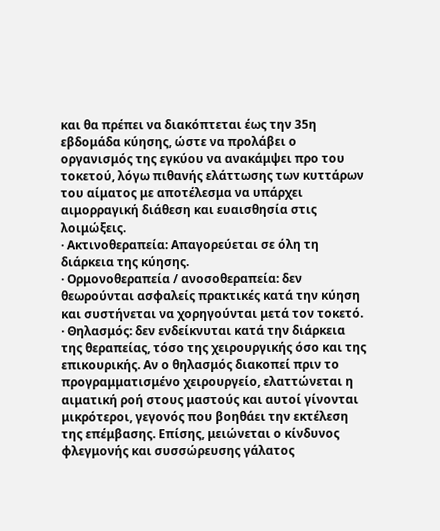και θα πρέπει να διακόπτεται έως την 35η εβδομάδα κύησης, ώστε να προλάβει ο οργανισμός της εγκύου να ανακάμψει προ του τοκετού, λόγω πιθανής ελάττωσης των κυττάρων του αίματος με αποτέλεσμα να υπάρχει αιμορραγική διάθεση και ευαισθησία στις λοιμώξεις.
· Ακτινοθεραπεία: Απαγορεύεται σε όλη τη διάρκεια της κύησης.
· Ορμονοθεραπεία / ανοσοθεραπεία: δεν θεωρούνται ασφαλείς πρακτικές κατά την κύηση και συστήνεται να χορηγούνται μετά τον τοκετό.
· Θηλασμός: δεν ενδείκνυται κατά την διάρκεια της θεραπείας, τόσο της χειρουργικής όσο και της επικουρικής. Αν ο θηλασμός διακοπεί πριν το προγραμματισμένο χειρουργείο, ελαττώνεται η αιματική ροή στους μαστούς και αυτοί γίνονται μικρότεροι, γεγονός που βοηθάει την εκτέλεση της επέμβασης. Επίσης, μειώνεται ο κίνδυνος φλεγμονής και συσσώρευσης γάλατος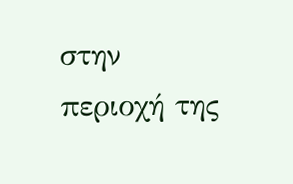στην περιοχή της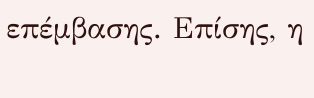επέμβασης. Επίσης, η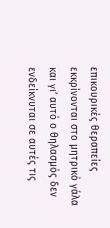επικουρικές θεραπείες εκκρίνονται στο μητρικό γάλα και γι’ αυτό ο θηλασμός δεν ενδείκνυται σε αυτές τις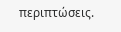περιπτώσεις.